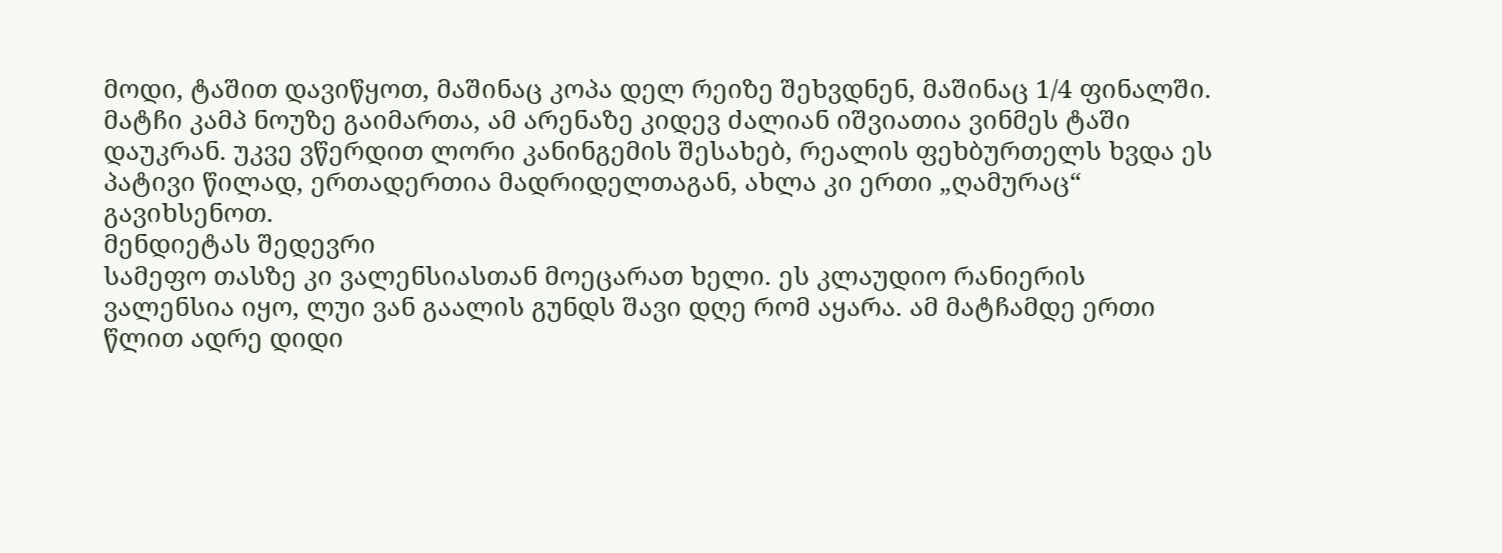მოდი, ტაშით დავიწყოთ, მაშინაც კოპა დელ რეიზე შეხვდნენ, მაშინაც 1/4 ფინალში. მატჩი კამპ ნოუზე გაიმართა, ამ არენაზე კიდევ ძალიან იშვიათია ვინმეს ტაში დაუკრან. უკვე ვწერდით ლორი კანინგემის შესახებ, რეალის ფეხბურთელს ხვდა ეს პატივი წილად, ერთადერთია მადრიდელთაგან, ახლა კი ერთი „ღამურაც“ გავიხსენოთ.
მენდიეტას შედევრი
სამეფო თასზე კი ვალენსიასთან მოეცარათ ხელი. ეს კლაუდიო რანიერის ვალენსია იყო, ლუი ვან გაალის გუნდს შავი დღე რომ აყარა. ამ მატჩამდე ერთი წლით ადრე დიდი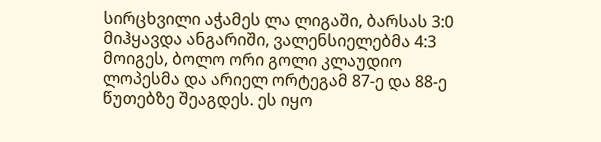სირცხვილი აჭამეს ლა ლიგაში, ბარსას 3:0 მიჰყავდა ანგარიში, ვალენსიელებმა 4:3 მოიგეს, ბოლო ორი გოლი კლაუდიო ლოპესმა და არიელ ორტეგამ 87-ე და 88-ე წუთებზე შეაგდეს. ეს იყო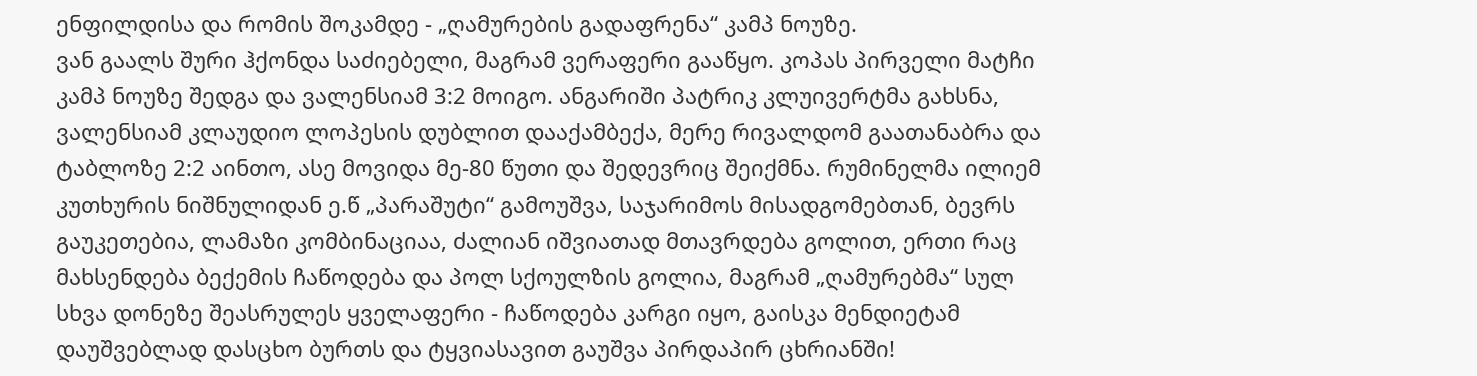ენფილდისა და რომის შოკამდე - „ღამურების გადაფრენა“ კამპ ნოუზე.
ვან გაალს შური ჰქონდა საძიებელი, მაგრამ ვერაფერი გააწყო. კოპას პირველი მატჩი კამპ ნოუზე შედგა და ვალენსიამ 3:2 მოიგო. ანგარიში პატრიკ კლუივერტმა გახსნა, ვალენსიამ კლაუდიო ლოპესის დუბლით დააქამბექა, მერე რივალდომ გაათანაბრა და ტაბლოზე 2:2 აინთო, ასე მოვიდა მე-80 წუთი და შედევრიც შეიქმნა. რუმინელმა ილიემ კუთხურის ნიშნულიდან ე.წ „პარაშუტი“ გამოუშვა, საჯარიმოს მისადგომებთან, ბევრს გაუკეთებია, ლამაზი კომბინაციაა, ძალიან იშვიათად მთავრდება გოლით, ერთი რაც მახსენდება ბექემის ჩაწოდება და პოლ სქოულზის გოლია, მაგრამ „ღამურებმა“ სულ სხვა დონეზე შეასრულეს ყველაფერი - ჩაწოდება კარგი იყო, გაისკა მენდიეტამ დაუშვებლად დასცხო ბურთს და ტყვიასავით გაუშვა პირდაპირ ცხრიანში!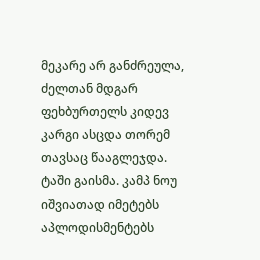მეკარე არ განძრეულა, ძელთან მდგარ ფეხბურთელს კიდევ კარგი ასცდა თორემ თავსაც წააგლეჯდა.
ტაში გაისმა. კამპ ნოუ იშვიათად იმეტებს აპლოდისმენტებს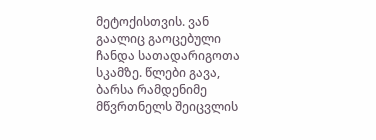მეტოქისთვის. ვან გაალიც გაოცებული ჩანდა სათადარიგოთა სკამზე. წლები გავა, ბარსა რამდენიმე მწვრთნელს შეიცვლის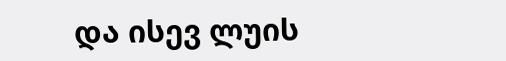და ისევ ლუის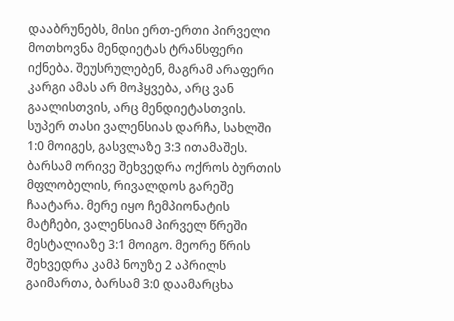დააბრუნებს, მისი ერთ-ერთი პირველი მოთხოვნა მენდიეტას ტრანსფერი იქნება. შეუსრულებენ, მაგრამ არაფერი კარგი ამას არ მოჰყვება, არც ვან გაალისთვის, არც მენდიეტასთვის.
სუპერ თასი ვალენსიას დარჩა, სახლში 1:0 მოიგეს, გასვლაზე 3:3 ითამაშეს. ბარსამ ორივე შეხვედრა ოქროს ბურთის მფლობელის, რივალდოს გარეშე ჩაატარა. მერე იყო ჩემპიონატის მატჩები, ვალენსიამ პირველ წრეში მესტალიაზე 3:1 მოიგო. მეორე წრის შეხვედრა კამპ ნოუზე 2 აპრილს გაიმართა, ბარსამ 3:0 დაამარცხა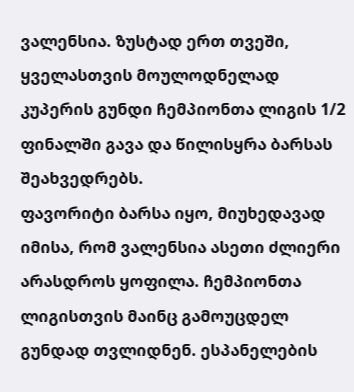ვალენსია. ზუსტად ერთ თვეში, ყველასთვის მოულოდნელად კუპერის გუნდი ჩემპიონთა ლიგის 1/2 ფინალში გავა და წილისყრა ბარსას შეახვედრებს.
ფავორიტი ბარსა იყო, მიუხედავად იმისა, რომ ვალენსია ასეთი ძლიერი არასდროს ყოფილა. ჩემპიონთა ლიგისთვის მაინც გამოუცდელ გუნდად თვლიდნენ. ესპანელების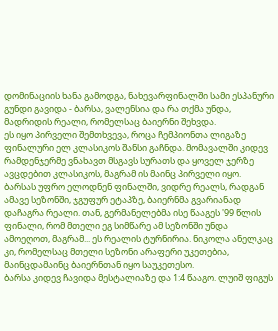დომინაციის ხანა გამოდგა, ნახევარფინალში სამი ესპანური გუნდი გავიდა - ბარსა, ვალენსია და რა თქმა უნდა, მადრიდის რეალი, რომელსაც ბაიერნი შეხვდა.
ეს იყო პირველი შემთხვევა, როცა ჩემპიონთა ლიგაზე ფინალური ელ კლასიკოს შანსი გაჩნდა. მომავალში კიდევ რამდენჯერმე ვნახავთ მსგავს სურათს და ყოველ ჯერზე ავცდებით კლასიკოს, მაგრამ ის მაინც პირველი იყო. ბარსას უფრო ელოდნენ ფინალში, ვიდრე რეალს, რადგან ამავე სეზონში, ჯგუფურ ეტაპზე, ბაიერნმა გვარიანად დაჩაგრა რეალი. თან, გერმანელებმა ისე წააგეს '99 წლის ფინალი, რომ მთელი ეგ სიმწარე ამ სეზონში უნდა ამოეღოთ, მაგრამ... ეს რეალის ტურნირია. ნიკოლა ანელკაც კი, რომელსაც მთელი სეზონი არაფერი უკეთებია, მაინცდამაინც ბაიერნთან იყო საუკეთესო.
ბარსა კიდევ ჩავიდა მესტალიაზე და 1:4 წააგო. ლუიშ ფიგუს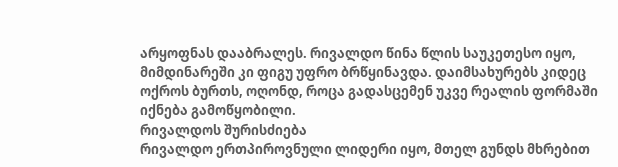არყოფნას დააბრალეს. რივალდო წინა წლის საუკეთესო იყო, მიმდინარეში კი ფიგუ უფრო ბრწყინავდა. დაიმსახურებს კიდეც ოქროს ბურთს, ოღონდ, როცა გადასცემენ უკვე რეალის ფორმაში იქნება გამოწყობილი.
რივალდოს შურისძიება
რივალდო ერთპიროვნული ლიდერი იყო, მთელ გუნდს მხრებით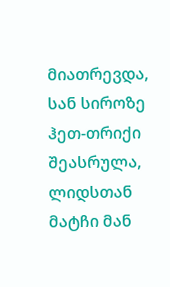მიათრევდა, სან სიროზე ჰეთ-თრიქი შეასრულა, ლიდსთან მატჩი მან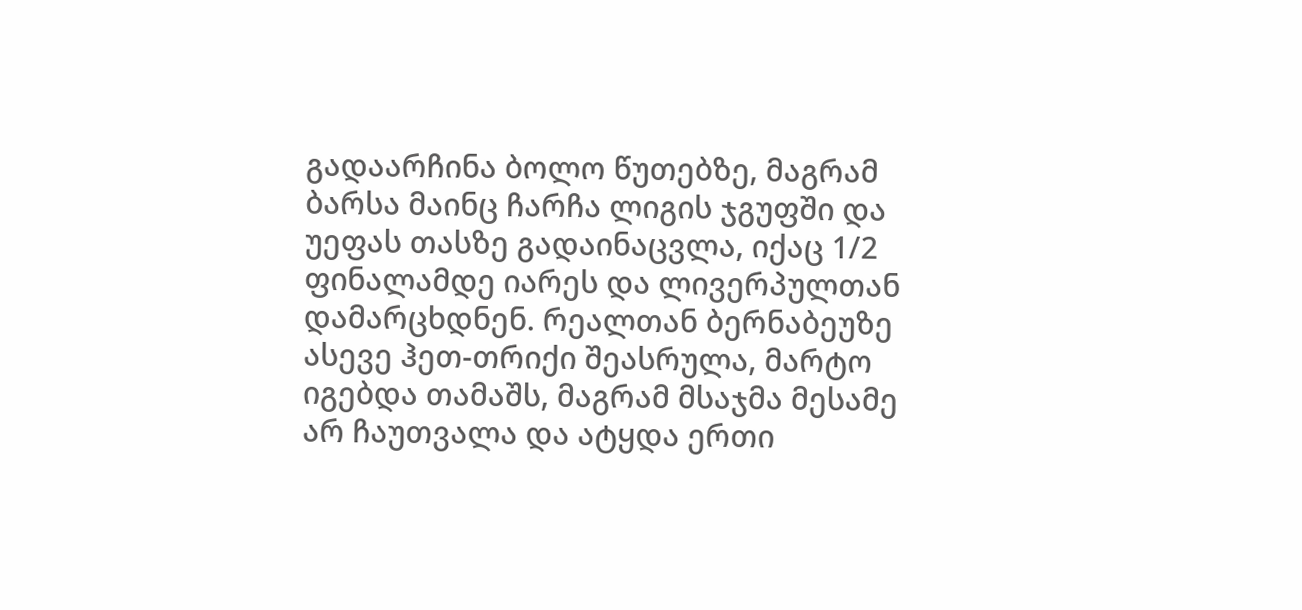გადაარჩინა ბოლო წუთებზე, მაგრამ ბარსა მაინც ჩარჩა ლიგის ჯგუფში და უეფას თასზე გადაინაცვლა, იქაც 1/2 ფინალამდე იარეს და ლივერპულთან დამარცხდნენ. რეალთან ბერნაბეუზე ასევე ჰეთ-თრიქი შეასრულა, მარტო იგებდა თამაშს, მაგრამ მსაჯმა მესამე არ ჩაუთვალა და ატყდა ერთი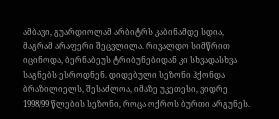ამბავი, გუარდიოლამ არბიტრს კაბინამდე სდია, მაგრამ არაფერი შეცვლილა. რივალდო სიმწრით იცინოდა, ბერნაბეუს ტრიბუნებიდან კი სხვადასხვა საგნებს ესროდნენ. დიდებული სეზონი ჰქონდა ბრაზილიელს, შესაძლოა, იმაზე უკეთესი, ვიდრე 1998/99 წლების სეზონი, როცა ოქროს ბურთი არგუნეს.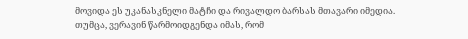მოვიდა ეს უკანასკნელი მატჩი და რივალდო ბარსას მთავარი იმედია. თუმცა, ვერავინ წარმოიდგენდა იმას, რომ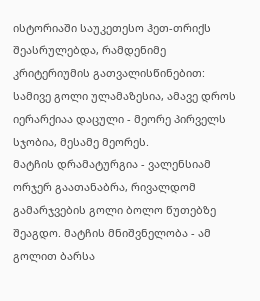ისტორიაში საუკეთესო ჰეთ-თრიქს შეასრულებდა, რამდენიმე კრიტერიუმის გათვალისწინებით: სამივე გოლი ულამაზესია, ამავე დროს იერარქიაა დაცული - მეორე პირველს სჯობია, მესამე მეორეს.
მატჩის დრამატურგია - ვალენსიამ ორჯერ გაათანაბრა, რივალდომ გამარჯვების გოლი ბოლო წუთებზე შეაგდო. მატჩის მნიშვნელობა - ამ გოლით ბარსა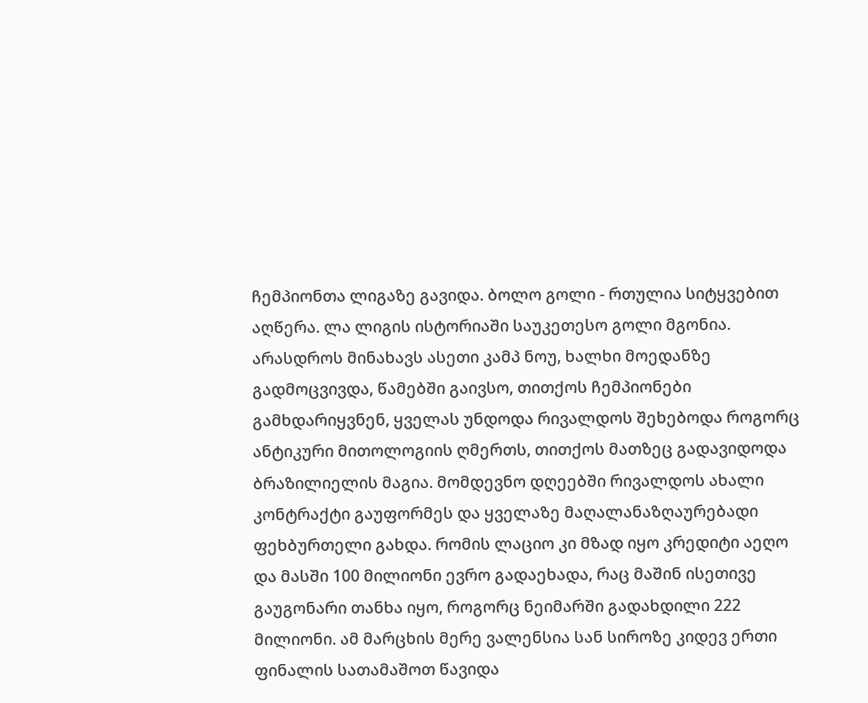ჩემპიონთა ლიგაზე გავიდა. ბოლო გოლი - რთულია სიტყვებით აღწერა. ლა ლიგის ისტორიაში საუკეთესო გოლი მგონია. არასდროს მინახავს ასეთი კამპ ნოუ, ხალხი მოედანზე გადმოცვივდა, წამებში გაივსო, თითქოს ჩემპიონები გამხდარიყვნენ, ყველას უნდოდა რივალდოს შეხებოდა როგორც ანტიკური მითოლოგიის ღმერთს, თითქოს მათზეც გადავიდოდა ბრაზილიელის მაგია. მომდევნო დღეებში რივალდოს ახალი კონტრაქტი გაუფორმეს და ყველაზე მაღალანაზღაურებადი ფეხბურთელი გახდა. რომის ლაციო კი მზად იყო კრედიტი აეღო და მასში 100 მილიონი ევრო გადაეხადა, რაც მაშინ ისეთივე გაუგონარი თანხა იყო, როგორც ნეიმარში გადახდილი 222 მილიონი. ამ მარცხის მერე ვალენსია სან სიროზე კიდევ ერთი ფინალის სათამაშოთ წავიდა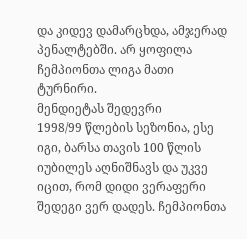და კიდევ დამარცხდა, ამჯერად პენალტებში. არ ყოფილა ჩემპიონთა ლიგა მათი ტურნირი.
მენდიეტას შედევრი
1998/99 წლების სეზონია, ესე იგი, ბარსა თავის 100 წლის იუბილეს აღნიშნავს და უკვე იცით, რომ დიდი ვერაფერი შედეგი ვერ დადეს. ჩემპიონთა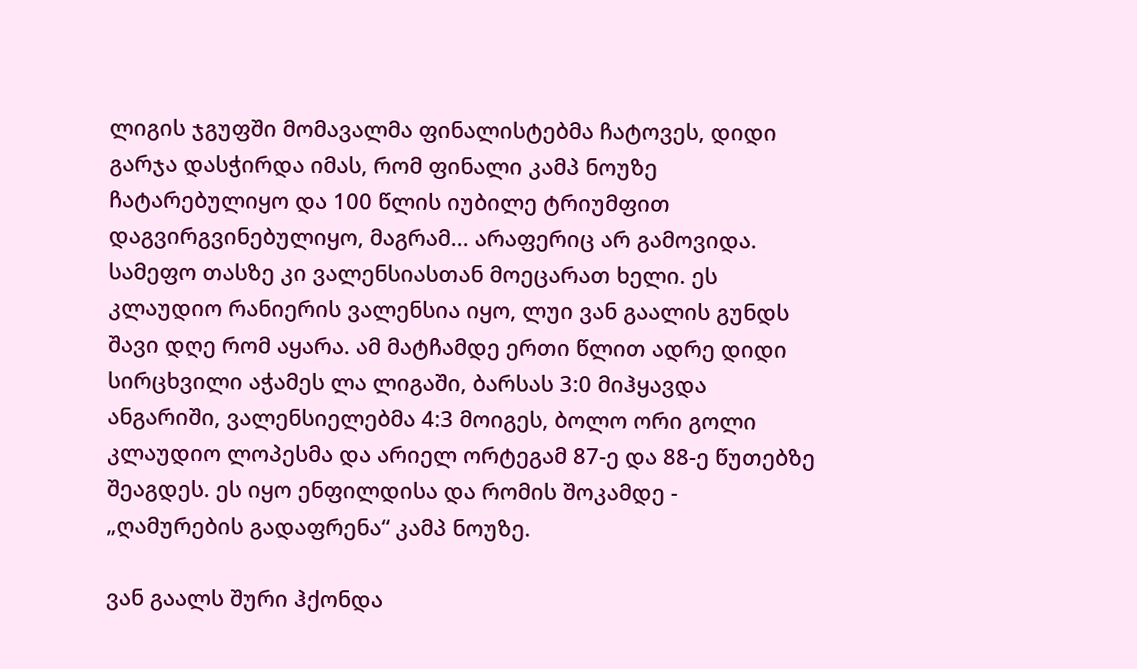ლიგის ჯგუფში მომავალმა ფინალისტებმა ჩატოვეს, დიდი გარჯა დასჭირდა იმას, რომ ფინალი კამპ ნოუზე ჩატარებულიყო და 100 წლის იუბილე ტრიუმფით დაგვირგვინებულიყო, მაგრამ... არაფერიც არ გამოვიდა.
სამეფო თასზე კი ვალენსიასთან მოეცარათ ხელი. ეს კლაუდიო რანიერის ვალენსია იყო, ლუი ვან გაალის გუნდს შავი დღე რომ აყარა. ამ მატჩამდე ერთი წლით ადრე დიდი სირცხვილი აჭამეს ლა ლიგაში, ბარსას 3:0 მიჰყავდა ანგარიში, ვალენსიელებმა 4:3 მოიგეს, ბოლო ორი გოლი კლაუდიო ლოპესმა და არიელ ორტეგამ 87-ე და 88-ე წუთებზე შეაგდეს. ეს იყო ენფილდისა და რომის შოკამდე - „ღამურების გადაფრენა“ კამპ ნოუზე.

ვან გაალს შური ჰქონდა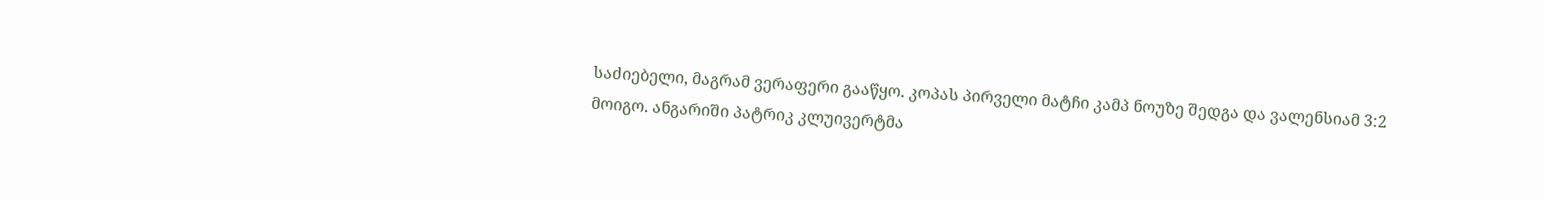საძიებელი, მაგრამ ვერაფერი გააწყო. კოპას პირველი მატჩი კამპ ნოუზე შედგა და ვალენსიამ 3:2 მოიგო. ანგარიში პატრიკ კლუივერტმა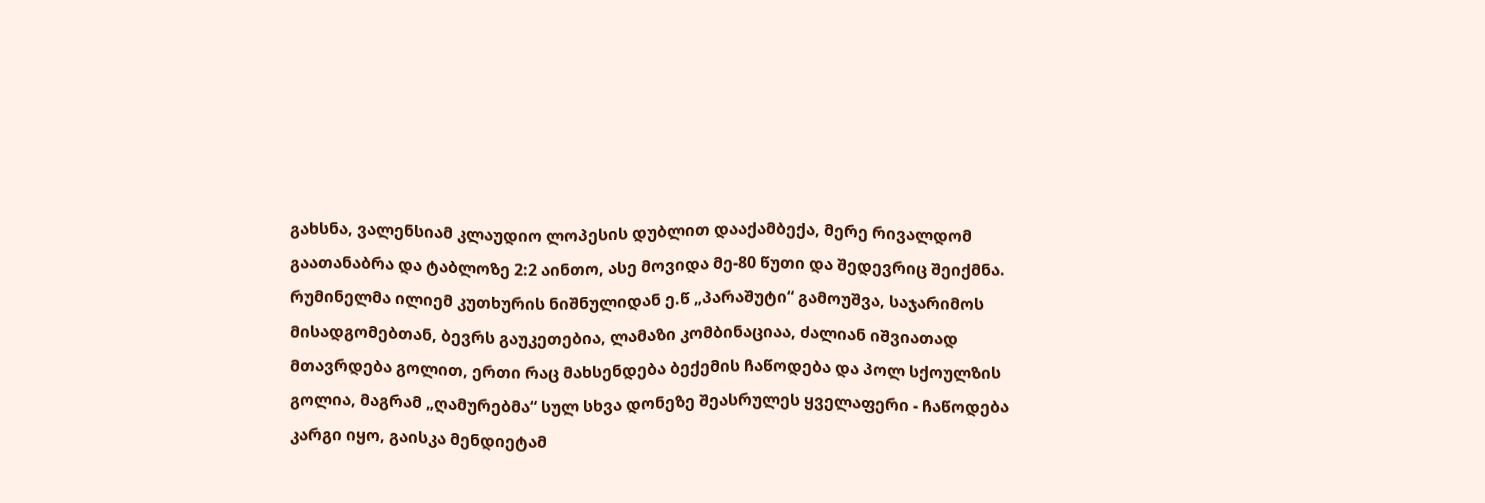გახსნა, ვალენსიამ კლაუდიო ლოპესის დუბლით დააქამბექა, მერე რივალდომ გაათანაბრა და ტაბლოზე 2:2 აინთო, ასე მოვიდა მე-80 წუთი და შედევრიც შეიქმნა. რუმინელმა ილიემ კუთხურის ნიშნულიდან ე.წ „პარაშუტი“ გამოუშვა, საჯარიმოს მისადგომებთან, ბევრს გაუკეთებია, ლამაზი კომბინაციაა, ძალიან იშვიათად მთავრდება გოლით, ერთი რაც მახსენდება ბექემის ჩაწოდება და პოლ სქოულზის გოლია, მაგრამ „ღამურებმა“ სულ სხვა დონეზე შეასრულეს ყველაფერი - ჩაწოდება კარგი იყო, გაისკა მენდიეტამ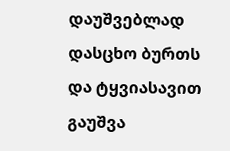დაუშვებლად დასცხო ბურთს და ტყვიასავით გაუშვა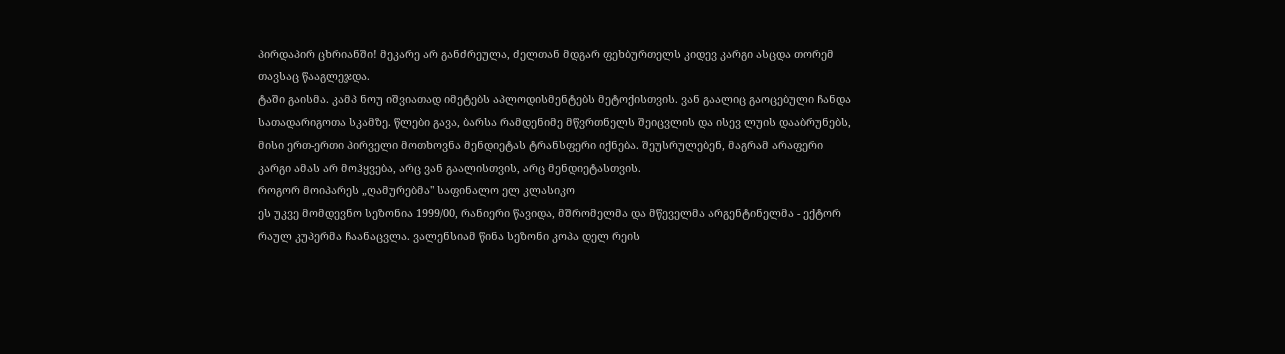პირდაპირ ცხრიანში! მეკარე არ განძრეულა, ძელთან მდგარ ფეხბურთელს კიდევ კარგი ასცდა თორემ თავსაც წააგლეჯდა.
ტაში გაისმა. კამპ ნოუ იშვიათად იმეტებს აპლოდისმენტებს მეტოქისთვის. ვან გაალიც გაოცებული ჩანდა სათადარიგოთა სკამზე. წლები გავა, ბარსა რამდენიმე მწვრთნელს შეიცვლის და ისევ ლუის დააბრუნებს, მისი ერთ-ერთი პირველი მოთხოვნა მენდიეტას ტრანსფერი იქნება. შეუსრულებენ, მაგრამ არაფერი კარგი ამას არ მოჰყვება, არც ვან გაალისთვის, არც მენდიეტასთვის.
როგორ მოიპარეს „ღამურებმა" საფინალო ელ კლასიკო
ეს უკვე მომდევნო სეზონია 1999/00, რანიერი წავიდა, მშრომელმა და მწეველმა არგენტინელმა - ექტორ რაულ კუპერმა ჩაანაცვლა. ვალენსიამ წინა სეზონი კოპა დელ რეის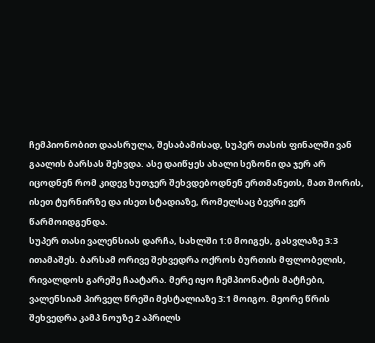ჩემპიონობით დაასრულა, შესაბამისად, სუპერ თასის ფინალში ვან გაალის ბარსას შეხვდა. ასე დაიწყეს ახალი სეზონი და ჯერ არ იცოდნენ რომ კიდევ ხუთჯერ შეხვდებოდნენ ერთმანეთს, მათ შორის, ისეთ ტურნირზე და ისეთ სტადიაზე, რომელსაც ბევრი ვერ წარმოიდგენდა.
სუპერ თასი ვალენსიას დარჩა, სახლში 1:0 მოიგეს, გასვლაზე 3:3 ითამაშეს. ბარსამ ორივე შეხვედრა ოქროს ბურთის მფლობელის, რივალდოს გარეშე ჩაატარა. მერე იყო ჩემპიონატის მატჩები, ვალენსიამ პირველ წრეში მესტალიაზე 3:1 მოიგო. მეორე წრის შეხვედრა კამპ ნოუზე 2 აპრილს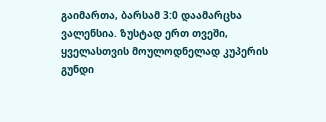გაიმართა, ბარსამ 3:0 დაამარცხა ვალენსია. ზუსტად ერთ თვეში, ყველასთვის მოულოდნელად კუპერის გუნდი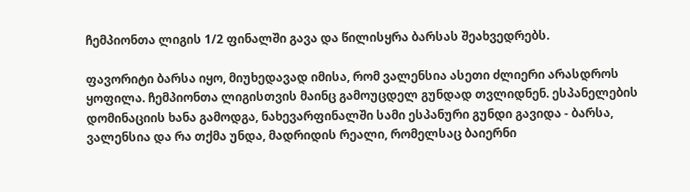ჩემპიონთა ლიგის 1/2 ფინალში გავა და წილისყრა ბარსას შეახვედრებს.

ფავორიტი ბარსა იყო, მიუხედავად იმისა, რომ ვალენსია ასეთი ძლიერი არასდროს ყოფილა. ჩემპიონთა ლიგისთვის მაინც გამოუცდელ გუნდად თვლიდნენ. ესპანელების დომინაციის ხანა გამოდგა, ნახევარფინალში სამი ესპანური გუნდი გავიდა - ბარსა, ვალენსია და რა თქმა უნდა, მადრიდის რეალი, რომელსაც ბაიერნი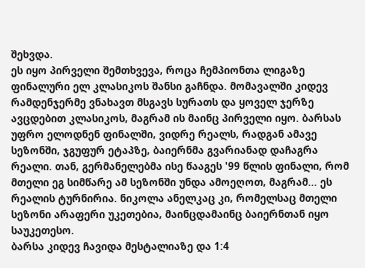შეხვდა.
ეს იყო პირველი შემთხვევა, როცა ჩემპიონთა ლიგაზე ფინალური ელ კლასიკოს შანსი გაჩნდა. მომავალში კიდევ რამდენჯერმე ვნახავთ მსგავს სურათს და ყოველ ჯერზე ავცდებით კლასიკოს, მაგრამ ის მაინც პირველი იყო. ბარსას უფრო ელოდნენ ფინალში, ვიდრე რეალს, რადგან ამავე სეზონში, ჯგუფურ ეტაპზე, ბაიერნმა გვარიანად დაჩაგრა რეალი. თან, გერმანელებმა ისე წააგეს '99 წლის ფინალი, რომ მთელი ეგ სიმწარე ამ სეზონში უნდა ამოეღოთ, მაგრამ... ეს რეალის ტურნირია. ნიკოლა ანელკაც კი, რომელსაც მთელი სეზონი არაფერი უკეთებია, მაინცდამაინც ბაიერნთან იყო საუკეთესო.
ბარსა კიდევ ჩავიდა მესტალიაზე და 1:4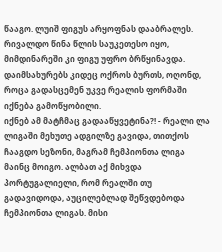წააგო. ლუიშ ფიგუს არყოფნას დააბრალეს. რივალდო წინა წლის საუკეთესო იყო, მიმდინარეში კი ფიგუ უფრო ბრწყინავდა. დაიმსახურებს კიდეც ოქროს ბურთს, ოღონდ, როცა გადასცემენ უკვე რეალის ფორმაში იქნება გამოწყობილი.
იქნებ ამ მატჩმაც გადააწყვეტინა?! - რეალი ლა ლიგაში მეხუთე ადგილზე გავიდა, თითქოს ჩააგდო სეზონი, მაგრამ ჩემპიონთა ლიგა მაინც მოიგო. ალბათ აქ მიხვდა პორტუგალიელი, რომ რეალში თუ გადავიდოდა, აუცილებლად შეწვდებოდა ჩემპიონთა ლიგას. მისი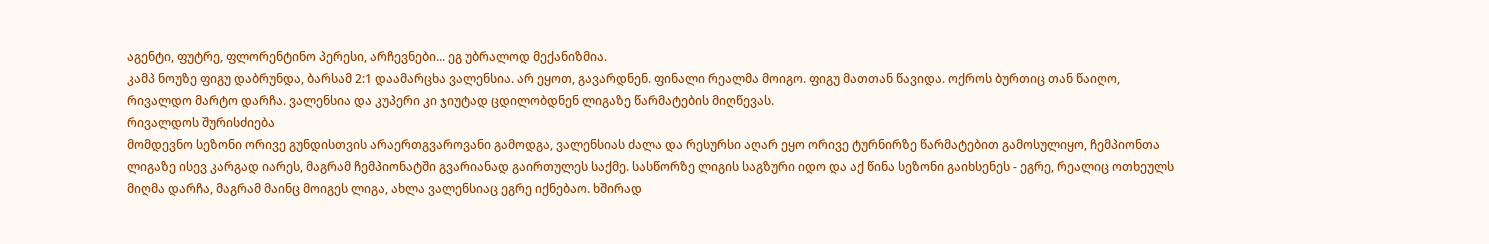აგენტი, ფუტრე, ფლორენტინო პერესი, არჩევნები... ეგ უბრალოდ მექანიზმია.
კამპ ნოუზე ფიგუ დაბრუნდა, ბარსამ 2:1 დაამარცხა ვალენსია. არ ეყოთ, გავარდნენ. ფინალი რეალმა მოიგო. ფიგუ მათთან წავიდა. ოქროს ბურთიც თან წაიღო, რივალდო მარტო დარჩა. ვალენსია და კუპერი კი ჯიუტად ცდილობდნენ ლიგაზე წარმატების მიღწევას.
რივალდოს შურისძიება
მომდევნო სეზონი ორივე გუნდისთვის არაერთგვაროვანი გამოდგა, ვალენსიას ძალა და რესურსი აღარ ეყო ორივე ტურნირზე წარმატებით გამოსულიყო, ჩემპიონთა ლიგაზე ისევ კარგად იარეს, მაგრამ ჩემპიონატში გვარიანად გაირთულეს საქმე. სასწორზე ლიგის საგზური იდო და აქ წინა სეზონი გაიხსენეს - ეგრე, რეალიც ოთხეულს მიღმა დარჩა, მაგრამ მაინც მოიგეს ლიგა, ახლა ვალენსიაც ეგრე იქნებაო. ხშირად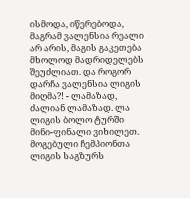ისმოდა, იწერებოდა, მაგრამ ვალენსია რეალი არ არის, მაგის გაკეთება მხოლოდ მადრიდელებს შეუძლიათ. და როგორ დარჩა ვალენსია ლიგის მიღმა?! - ლამაზად, ძალიან ლამაზად. ლა ლიგის ბოლო ტურში მინი-ფინალი ვიხილეთ. მოგებული ჩემპიონთა ლიგის საგზურს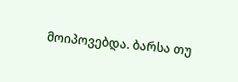მოიპოვებდა. ბარსა თუ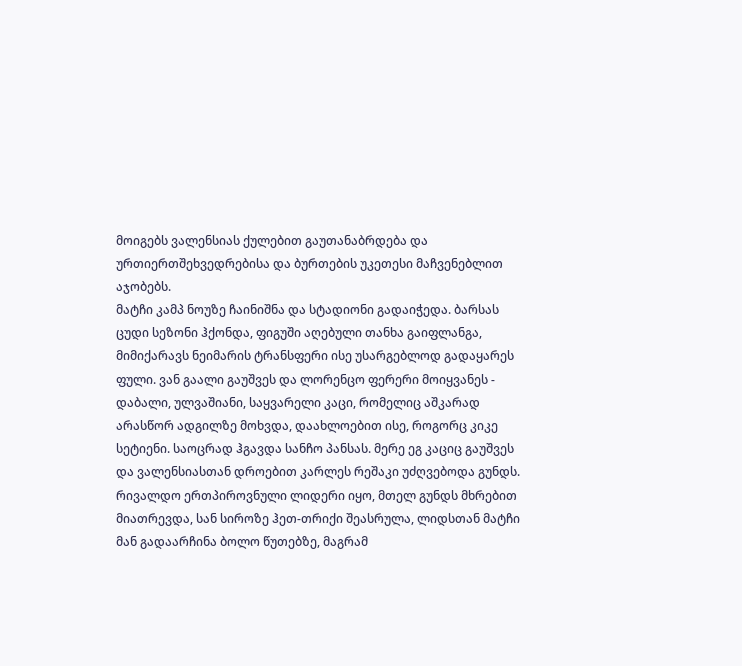მოიგებს ვალენსიას ქულებით გაუთანაბრდება და ურთიერთშეხვედრებისა და ბურთების უკეთესი მაჩვენებლით აჯობებს.
მატჩი კამპ ნოუზე ჩაინიშნა და სტადიონი გადაიჭედა. ბარსას ცუდი სეზონი ჰქონდა, ფიგუში აღებული თანხა გაიფლანგა, მიმიქარავს ნეიმარის ტრანსფერი ისე უსარგებლოდ გადაყარეს ფული. ვან გაალი გაუშვეს და ლორენცო ფერერი მოიყვანეს - დაბალი, ულვაშიანი, საყვარელი კაცი, რომელიც აშკარად არასწორ ადგილზე მოხვდა, დაახლოებით ისე, როგორც კიკე სეტიენი. საოცრად ჰგავდა სანჩო პანსას. მერე ეგ კაციც გაუშვეს და ვალენსიასთან დროებით კარლეს რეშაკი უძღვებოდა გუნდს.
რივალდო ერთპიროვნული ლიდერი იყო, მთელ გუნდს მხრებით მიათრევდა, სან სიროზე ჰეთ-თრიქი შეასრულა, ლიდსთან მატჩი მან გადაარჩინა ბოლო წუთებზე, მაგრამ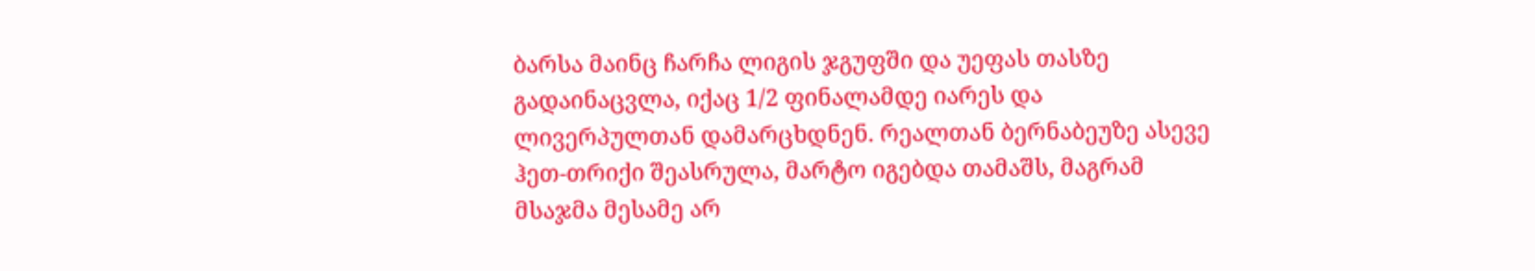ბარსა მაინც ჩარჩა ლიგის ჯგუფში და უეფას თასზე გადაინაცვლა, იქაც 1/2 ფინალამდე იარეს და ლივერპულთან დამარცხდნენ. რეალთან ბერნაბეუზე ასევე ჰეთ-თრიქი შეასრულა, მარტო იგებდა თამაშს, მაგრამ მსაჯმა მესამე არ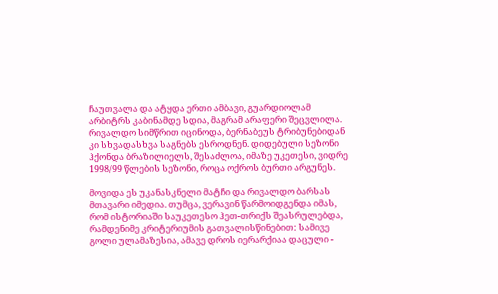ჩაუთვალა და ატყდა ერთი ამბავი, გუარდიოლამ არბიტრს კაბინამდე სდია, მაგრამ არაფერი შეცვლილა. რივალდო სიმწრით იცინოდა, ბერნაბეუს ტრიბუნებიდან კი სხვადასხვა საგნებს ესროდნენ. დიდებული სეზონი ჰქონდა ბრაზილიელს, შესაძლოა, იმაზე უკეთესი, ვიდრე 1998/99 წლების სეზონი, როცა ოქროს ბურთი არგუნეს.

მოვიდა ეს უკანასკნელი მატჩი და რივალდო ბარსას მთავარი იმედია. თუმცა, ვერავინ წარმოიდგენდა იმას, რომ ისტორიაში საუკეთესო ჰეთ-თრიქს შეასრულებდა, რამდენიმე კრიტერიუმის გათვალისწინებით: სამივე გოლი ულამაზესია, ამავე დროს იერარქიაა დაცული -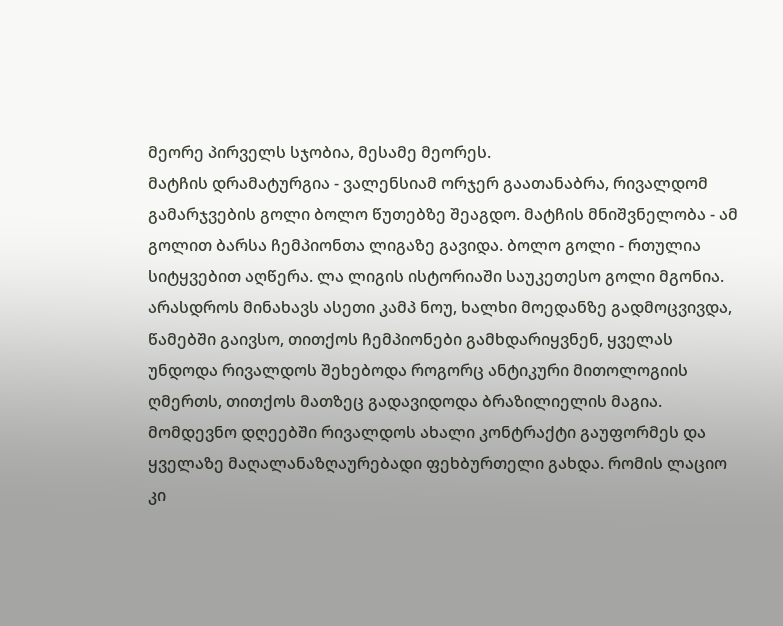მეორე პირველს სჯობია, მესამე მეორეს.
მატჩის დრამატურგია - ვალენსიამ ორჯერ გაათანაბრა, რივალდომ გამარჯვების გოლი ბოლო წუთებზე შეაგდო. მატჩის მნიშვნელობა - ამ გოლით ბარსა ჩემპიონთა ლიგაზე გავიდა. ბოლო გოლი - რთულია სიტყვებით აღწერა. ლა ლიგის ისტორიაში საუკეთესო გოლი მგონია. არასდროს მინახავს ასეთი კამპ ნოუ, ხალხი მოედანზე გადმოცვივდა, წამებში გაივსო, თითქოს ჩემპიონები გამხდარიყვნენ, ყველას უნდოდა რივალდოს შეხებოდა როგორც ანტიკური მითოლოგიის ღმერთს, თითქოს მათზეც გადავიდოდა ბრაზილიელის მაგია. მომდევნო დღეებში რივალდოს ახალი კონტრაქტი გაუფორმეს და ყველაზე მაღალანაზღაურებადი ფეხბურთელი გახდა. რომის ლაციო კი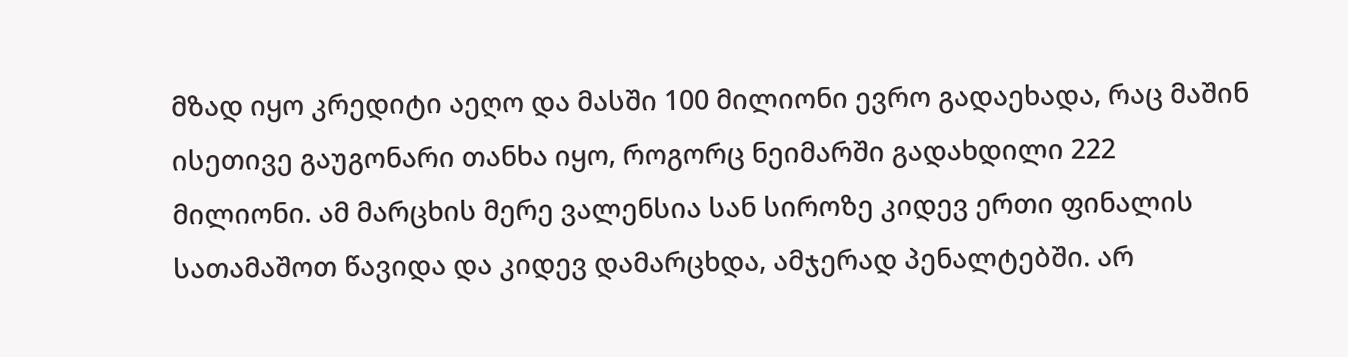მზად იყო კრედიტი აეღო და მასში 100 მილიონი ევრო გადაეხადა, რაც მაშინ ისეთივე გაუგონარი თანხა იყო, როგორც ნეიმარში გადახდილი 222 მილიონი. ამ მარცხის მერე ვალენსია სან სიროზე კიდევ ერთი ფინალის სათამაშოთ წავიდა და კიდევ დამარცხდა, ამჯერად პენალტებში. არ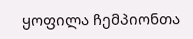ყოფილა ჩემპიონთა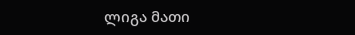ლიგა მათი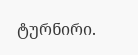ტურნირი.